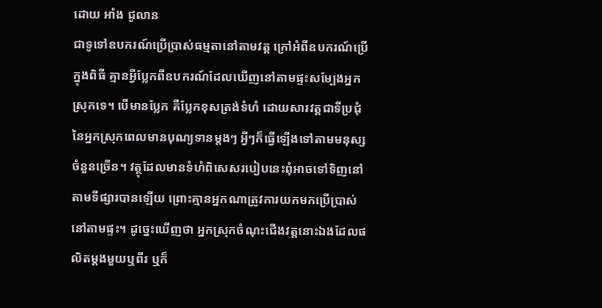ដោយ អាំង ជូលាន
ជាទូទៅឧបករណ៍ប្រើប្រាស់ធម្មតានៅតាមវត្ត ក្រៅអំពីឧបករណ៍ប្រើក្នុងពិធី គ្មានអ្វីប្លែកពីឧបករណ៍ដែលឃើញនៅតាមផ្ទះសម្បែងអ្នកស្រុកទេ។ បើមានប្លែក គឺប្លែកខុសត្រង់ទំហំ ដោយសារវត្តជាទីប្រជុំនៃអ្នកស្រុកពេលមានបុណ្យទានម្តងៗ អ្វីៗក៏ធ្វើឡើងទៅតាមមនុស្សចំនួនច្រើន។ វត្ថុដែលមានទំហំពិសេសរបៀបនេះពុំអាចទៅទិញនៅតាមទីផ្សារបានឡើយ ព្រោះគ្មានអ្នកណាត្រូវការយកមកប្រើប្រាស់នៅតាមផ្ទះ។ ដូច្នេះឃើញថា អ្នកស្រុកចំណុះជើងវត្តនោះឯងដែលផលិតម្តងមួយឬពីរ ឬក៏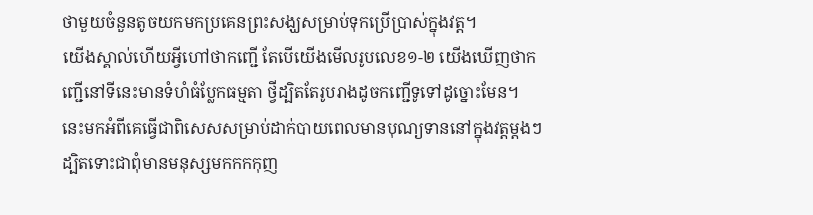ថាមួយចំនួនតូចយកមកប្រគេនព្រះសង្ឃសម្រាប់ទុកប្រើប្រាស់ក្នុងវត្ត។
យើងស្គាល់ហើយអ្វីហៅថាកញ្ជើ តែបើយើងមើលរូបលេខ១-២ យើងឃើញថាកញ្ជើនៅទីនេះមានទំហំធំប្លែកធម្មតា ថ្វីដ្បិតតែរូបរាងដូចកញ្ជើទូទៅដូច្នោះមែន។ នេះមកអំពីគេធ្វើជាពិសេសសម្រាប់ដាក់បាយពេលមានបុណ្យទាននៅក្នុងវត្តម្តងៗ ដ្បិតទោះជាពុំមានមនុស្សមកកកកុញ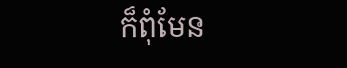ក៏ពុំមែន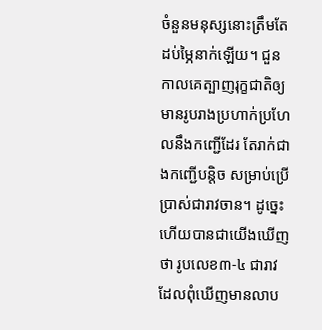ចំនួនមនុស្សនោះត្រឹមតែដប់ម្ភៃនាក់ឡើយ។ ជួនកាលគេត្បាញរុក្ខជាតិឲ្យមានរូបរាងប្រហាក់ប្រហែលនឹងកញ្ជើដែរ តែរាក់ជាងកញ្ជើបន្តិច សម្រាប់ប្រើប្រាស់ជារាវចាន។ ដូច្នេះហើយបានជាយើងឃើញថា រូបលេខ៣-៤ ជារាវដែលពុំឃើញមានលាប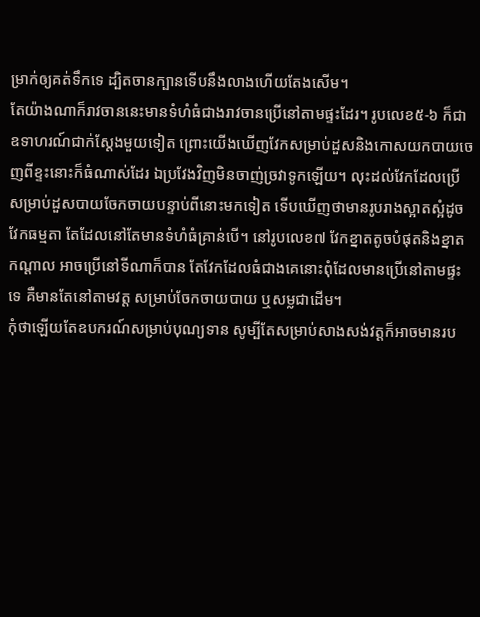ម្រាក់ឲ្យគត់ទឹកទេ ដ្បិតចានក្បានទើបនឹងលាងហើយតែងសើម។
តែយ៉ាងណាក៏រាវចាននេះមានទំហំធំជាងរាវចានប្រើនៅតាមផ្ទះដែរ។ រូបលេខ៥-៦ ក៏ជាឧទាហរណ៍ជាក់ស្តែងមួយទៀត ព្រោះយើងឃើញវែកសម្រាប់ដួសនិងកោសយកបាយចេញពីខ្ទះនោះក៏ធំណាស់ដែរ ឯប្រវែងវិញមិនចាញ់ច្រវាទូកឡើយ។ លុះដល់វែកដែលប្រើសម្រាប់ដួសបាយចែកចាយបន្ទាប់ពីនោះមកទៀត ទើបឃើញថាមានរូបរាងស្អាតស្អំដូចវែកធម្មតា តែដែលនៅតែមានទំហំធំគ្រាន់បើ។ នៅរូបលេខ៧ វែកខ្នាតតូចបំផុតនិងខ្នាតកណ្តាល អាចប្រើនៅទីណាក៏បាន តែវែកដែលធំជាងគេនោះពុំដែលមានប្រើនៅតាមផ្ទះទេ គឺមានតែនៅតាមវត្ត សម្រាប់ចែកចាយបាយ ឬសម្លជាដើម។
កុំថាឡើយតែឧបករណ៍សម្រាប់បុណ្យទាន សូម្បីតែសម្រាប់សាងសង់វត្តក៏អាចមានរប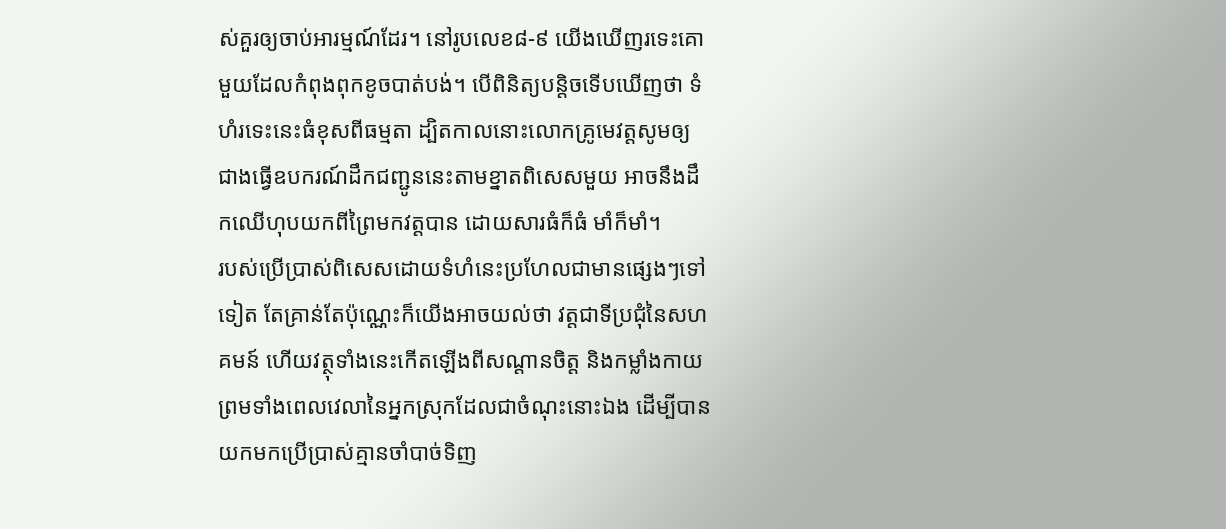ស់គួរឲ្យចាប់អារម្មណ៍ដែរ។ នៅរូបលេខ៨-៩ យើងឃើញរទេះគោមួយដែលកំពុងពុកខូចបាត់បង់។ បើពិនិត្យបន្តិចទើបឃើញថា ទំហំរទេះនេះធំខុសពីធម្មតា ដ្បិតកាលនោះលោកគ្រូមេវត្តសូមឲ្យជាងធ្វើឧបករណ៍ដឹកជញ្ជូននេះតាមខ្នាតពិសេសមួយ អាចនឹងដឹកឈើហុបយកពីព្រៃមកវត្តបាន ដោយសារធំក៏ធំ មាំក៏មាំ។
របស់ប្រើប្រាស់ពិសេសដោយទំហំនេះប្រហែលជាមានផ្សេងៗទៅទៀត តែគ្រាន់តែប៉ុណ្ណេះក៏យើងអាចយល់ថា វត្តជាទីប្រជុំនៃសហគមន៍ ហើយវត្ថុទាំងនេះកើតឡើងពីសណ្ដានចិត្ត និងកម្លាំងកាយ ព្រមទាំងពេលវេលានៃអ្នកស្រុកដែលជាចំណុះនោះឯង ដើម្បីបានយកមកប្រើប្រាស់គ្មានចាំបាច់ទិញ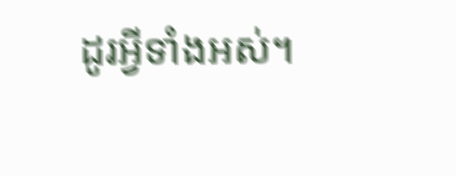ដូរអ្វីទាំងអស់។